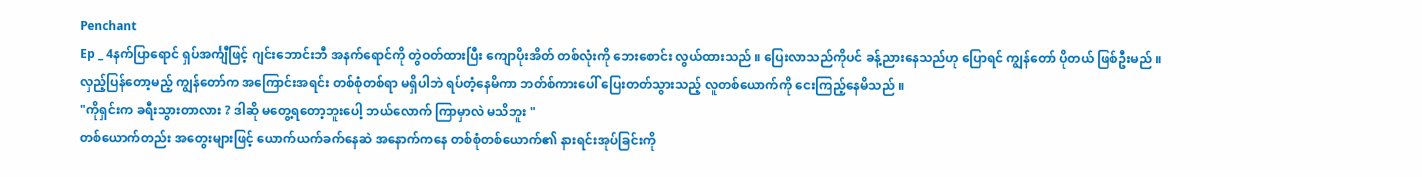Penchant
Ep _ 4နက်ပြာရောင် ရှပ်အင်္ကျီဖြင့် ဂျင်းဘောင်းဘီ အနက်ရောင်ကို တွဲဝတ်ထားပြီး ကျောပိုးအိတ် တစ်လုံးကို ဘေးစောင်း လွယ်ထားသည် ။ ပြေးလာသည်ကိုပင် ခန့်ညားနေသည်ဟု ပြောရင် ကျွန်တော် ပိုတယ် ဖြစ်ဦးမည် ။
လှည့်ပြန်တော့မည့် ကျွန်တော်က အကြောင်းအရင်း တစ်စုံတစ်ရာ မရှိပါဘဲ ရပ်တံ့နေမိကာ ဘတ်စ်ကားပေါ် ပြေးတတ်သွားသည့် လူတစ်ယောက်ကို ငေးကြည့်နေမိသည် ။
"ကိုရှင်းက ခရီးသွားတာလား ? ဒါဆို မတွေ့ရတော့ဘူးပေါ့ ဘယ်လောက် ကြာမှာလဲ မသိဘူး "
တစ်ယောက်တည်း အတွေးများဖြင့် ယောက်ယက်ခက်နေဆဲ အနောက်ကနေ တစ်စုံတစ်ယောက်၏ နားရင်းအုပ်ခြင်းကို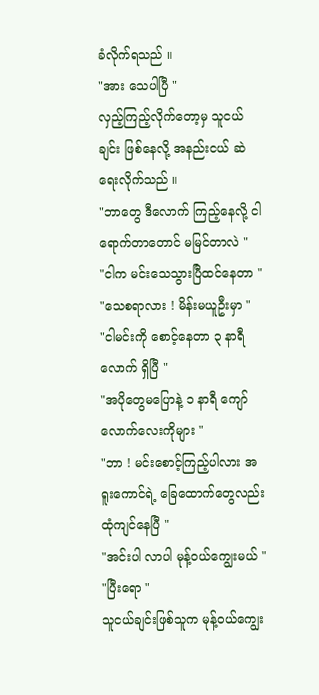ခံလိုက်ရသည် ။
"အား သေပါပြီ "
လှည့်ကြည့်လိုက်တော့မှ သူငယ်ချင်း ဖြစ်နေလို့ အနည်းငယ် ဆဲရေးလိုက်သည် ။
"ဘာတွေ ဒီလောက် ကြည့်နေလို့ ငါရောက်တာတောင် မမြင်တာလဲ "
"ငါက မင်းသေသွားပြီထင်နေတာ "
"သေစရာလား ! မိန်းမယူဦးမှာ "
"ငါမင်းကို စောင့်နေတာ ၃ နာရီလောက် ရှိပြီ "
"အပိုတွေမပြောနဲ့ ၁ နာရီ ကျော်လောက်လေးကိုများ "
"ဘာ ! မင်းစောင့်ကြည့်ပါလား အရူးကောင်ရဲ့ ခြေထောက်တွေလည်း ထုံကျင်နေပြီ "
"အင်းပါ လာပါ မုန့်ဝယ်ကျွေးမယ် "
"ပြီးရော "
သူငယ်ချင်းဖြစ်သူက မုန့်ဝယ်ကျွေး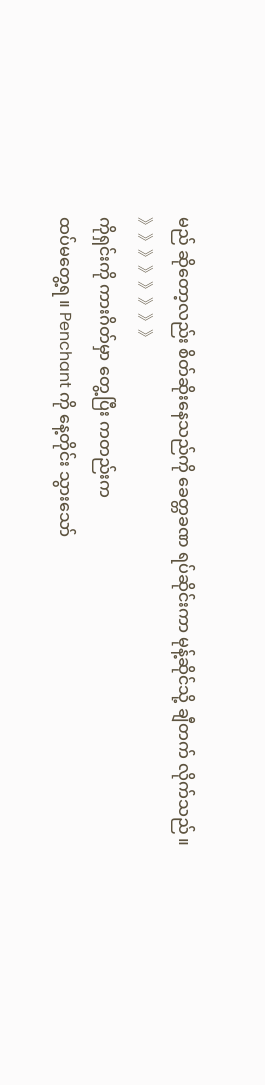မည် ဆိုတော့လည်း စိတ်ဆိုးနေသည်ကို ခေတ္တခဏ ရပ်ဆိုင်းကာ မုန့်ဆိုင်သို့ ချီတက် လိုက်သည် ။
》》》》》》》》
ကိုရှင်းကို ကားဂိတ်မှာ တွေ့ပြီး ကတည်းက
ထပ်မတွေ့ရ ။ Penchant ကို နေ့တိုင်း သွားသော်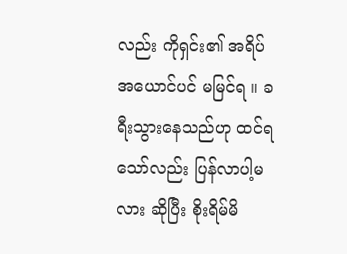လည်း ကိုရှင်း၏ အရိပ် အယောင်ပင် မမြင်ရ ။ ခရီးသွားနေသည်ဟု ထင်ရသော်လည်း ပြန်လာပါ့မလား ဆိုပြီး စိုးရိမ်မိ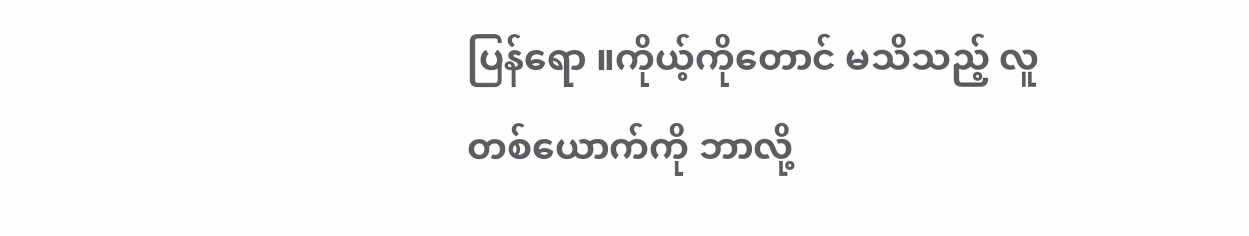ပြန်ရော ။ကိုယ့်ကိုတောင် မသိသည့် လူတစ်ယောက်ကို ဘာလို့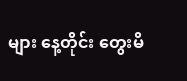များ နေ့တိုင်း တွေးမိ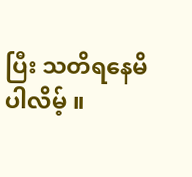ပြီး သတိရနေမိပါလိမ့် ။